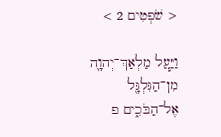< שֹׁפְטִים 2 >

וַיַּ֧עַל מַלְאַךְ־יְהוָ֛ה מִן־הַגִּלְגָּ֖ל אֶל־הַבֹּכִ֑ים פ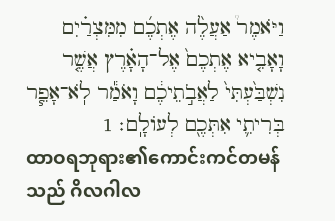וַיֹּאמֶר֩ אַעֲלֶ֨ה אֶתְכֶ֜ם מִמִּצְרַ֗יִם וָאָבִ֤יא אֶתְכֶם֙ אֶל־הָאָ֗רֶץ אֲשֶׁ֤ר נִשְׁבַּ֙עְתִּי֙ לַאֲבֹ֣תֵיכֶ֔ם וָאֹמַ֕ר לֹֽא־אָפֵ֧ר בְּרִיתִ֛י אִתְּכֶ֖ם לְעֹולָֽם׃ 1
ထာဝရဘုရား၏ကောင်းကင်တမန်သည် ဂိလဂါလ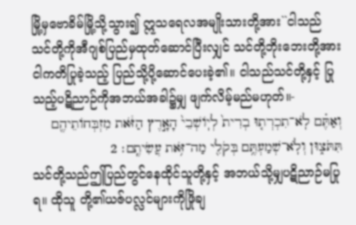မြို့မှဗောခိမ်မြို့သို့သွား၍ ဣသရေလအမျိုးသားတို့အား``ငါသည် သင်တို့ကိုအီဂျစ်ပြည်မှထုတ်ဆောင်ပြီးလျှင် သင်တို့ဘိုးဘေးတို့အားငါကတိပြုခဲ့သည့် ပြည်သို့ပို့ဆောင်ပေးခဲ့၏။ ငါသည်သင်တို့နှင့် ပြုသည့်ပဋိညာဉ်ကိုအဘယ်အခါ၌မျှ ဖျက်လိမ့်မည်မဟုတ်။-
וְאַתֶּ֗ם לֹֽא־תִכְרְת֤וּ בְרִית֙ לְיֹֽושְׁבֵי֙ הָאָ֣רֶץ הַזֹּ֔את מִזְבְּחֹותֵיהֶ֖ם תִּתֹּצ֑וּן וְלֹֽא־שְׁמַעְתֶּ֥ם בְּקֹלִ֖י מַה־זֹּ֥את עֲשִׂיתֶֽם׃ 2
သင်တို့သည်ဤပြည်တွင်နေထိုင်သူတို့နှင့် အဘယ်သို့မျှပဋိညာဉ်မပြုရ။ ထိုသူ တို့၏ယဇ်ပလ္လင်များကိုဖြိုချ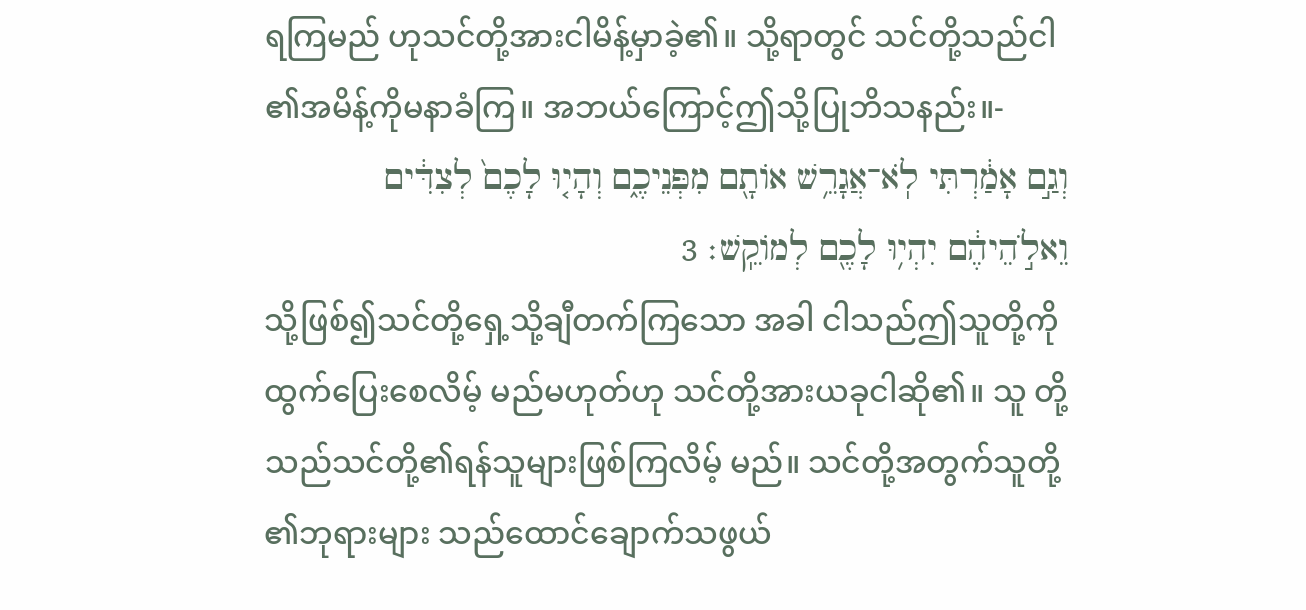ရကြမည် ဟုသင်တို့အားငါမိန့်မှာခဲ့၏။ သို့ရာတွင် သင်တို့သည်ငါ၏အမိန့်ကိုမနာခံကြ။ အဘယ်ကြောင့်ဤသို့ပြုဘိသနည်း။-
וְגַ֣ם אָמַ֔רְתִּי לֹֽא־אֲגָרֵ֥שׁ אֹותָ֖ם מִפְּנֵיכֶ֑ם וְהָי֤וּ לָכֶם֙ לְצִדִּ֔ים וֵאלֹ֣הֵיהֶ֔ם יִהְי֥וּ לָכֶ֖ם לְמֹוקֵֽשׁ׃ 3
သို့ဖြစ်၍သင်တို့ရှေ့သို့ချီတက်ကြသော အခါ ငါသည်ဤသူတို့ကိုထွက်ပြေးစေလိမ့် မည်မဟုတ်ဟု သင်တို့အားယခုငါဆို၏။ သူ တို့သည်သင်တို့၏ရန်သူများဖြစ်ကြလိမ့် မည်။ သင်တို့အတွက်သူတို့၏ဘုရားများ သည်ထောင်ချောက်သဖွယ်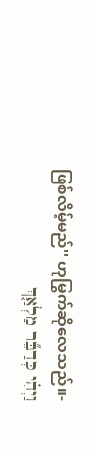ဖြစ်လိမ့်မည်'' ဟုမြွက်ဆိုလေသည်။-
וַיְהִ֗י כְּדַבֵּ֞ר מַלְאַ֤ךְ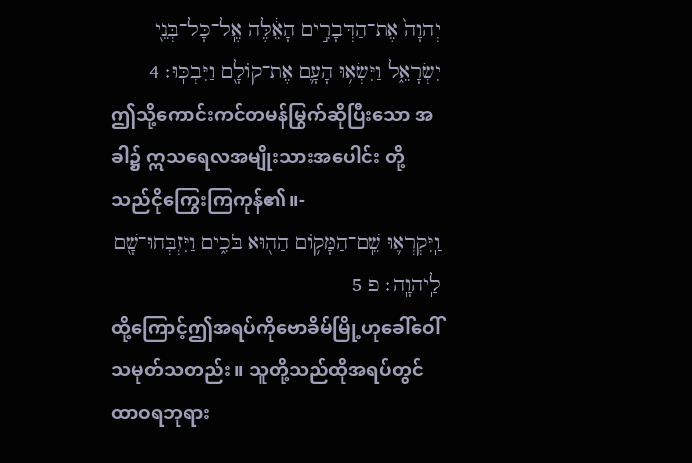יְהוָה֙ אֶת־הַדְּבָרִ֣ים הָאֵ֔לֶּה אֶֽל־כָּל־בְּנֵ֖י יִשְׂרָאֵ֑ל וַיִּשְׂא֥וּ הָעָ֛ם אֶת־קֹולָ֖ם וַיִּבְכּֽוּ׃ 4
ဤသို့ကောင်းကင်တမန်မြွက်ဆိုပြီးသော အခါ၌ ဣသရေလအမျိုးသားအပေါင်း တို့သည်ငိုကြွေးကြကုန်၏။-
וַֽיִּקְרְא֛וּ שֵֽׁם־הַמָּקֹ֥ום הַה֖וּא בֹּכִ֑ים וַיִּזְבְּחוּ־שָׁ֖ם לַֽיהוָֽה׃ פ 5
ထို့ကြောင့်ဤအရပ်ကိုဗောခိမ်မြို့ဟုခေါ်ဝေါ် သမုတ်သတည်း။ သူတို့သည်ထိုအရပ်တွင် ထာဝရဘုရား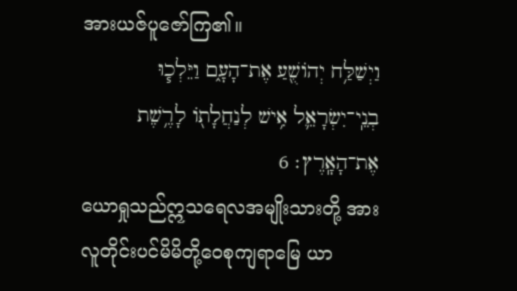အားယဇ်ပူဇော်ကြ၏။
וַיְשַׁלַּ֥ח יְהֹושֻׁ֖עַ אֶת־הָעָ֑ם וַיֵּלְכ֧וּ בְנֵֽי־יִשְׂרָאֵ֛ל אִ֥ישׁ לְנַחֲלָתֹ֖ו לָרֶ֥שֶׁת אֶת־הָאָֽרֶץ׃ 6
ယောရှုသည်ဣသရေလအမျိုးသားတို့ အား လူတိုင်းပင်မိမိတို့ဝေစုကျရာမြေ ယာ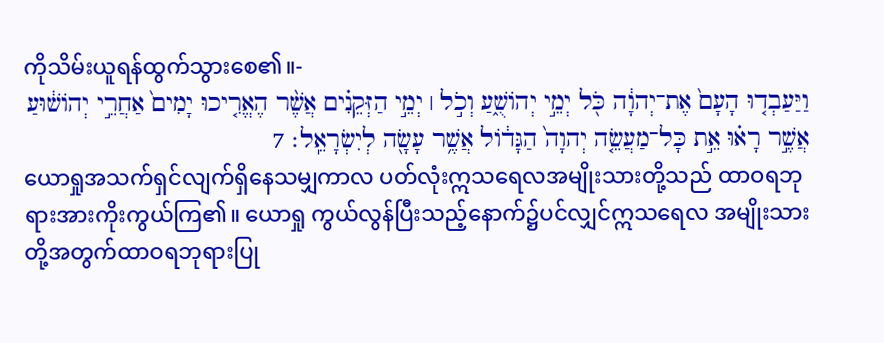ကိုသိမ်းယူရန်ထွက်သွားစေ၏။-
וַיַּעַבְד֤וּ הָעָם֙ אֶת־יְהוָ֔ה כֹּ֖ל יְמֵ֣י יְהֹושֻׁ֑עַ וְכֹ֣ל ׀ יְמֵ֣י הַזְּקֵנִ֗ים אֲשֶׁ֨ר הֶאֱרִ֤יכוּ יָמִים֙ אַחֲרֵ֣י יְהֹושׁ֔וּעַ אֲשֶׁ֣ר רָא֗וּ אֵ֣ת כָּל־מַעֲשֵׂ֤ה יְהוָה֙ הַגָּדֹ֔ול אֲשֶׁ֥ר עָשָׂ֖ה לְיִשְׂרָאֵֽל׃ 7
ယောရှုအသက်ရှင်လျက်ရှိနေသမျှကာလ ပတ်လုံးဣသရေလအမျိုးသားတို့သည် ထာဝရဘုရားအားကိုးကွယ်ကြ၏။ ယောရှု ကွယ်လွန်ပြီးသည့်နောက်၌ပင်လျှင်ဣသရေလ အမျိုးသားတို့အတွက်ထာဝရဘုရားပြု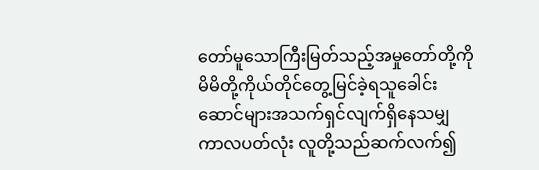တော်မူသောကြီးမြတ်သည့်အမှုတော်တို့ကို မိမိတို့ကိုယ်တိုင်တွေ့မြင်ခဲ့ရသူခေါင်း ဆောင်များအသက်ရှင်လျက်ရှိနေသမျှ ကာလပတ်လုံး လူတို့သည်ဆက်လက်၍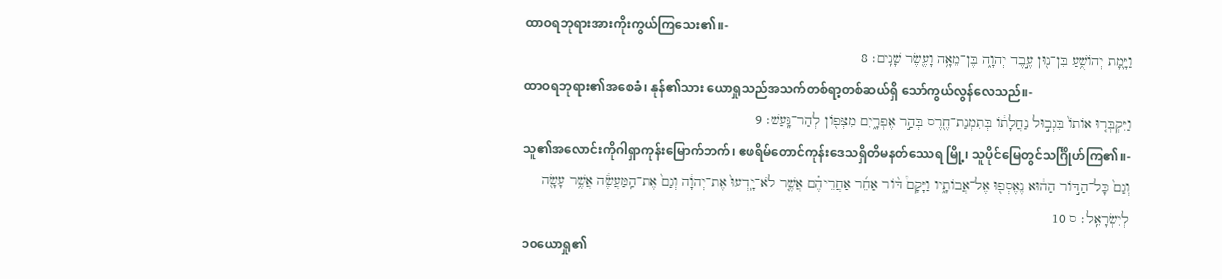ထာဝရဘုရားအားကိုးကွယ်ကြသေး၏။-
וַיָּ֛מָת יְהֹושֻׁ֥עַ בִּן־נ֖וּן עֶ֣בֶד יְהוָ֑ה בֶּן־מֵאָ֥ה וָעֶ֖שֶׂר שָׁנִֽים׃ 8
ထာဝရဘုရား၏အစေခံ၊ နုန်၏သား ယောရှုသည်အသက်တစ်ရာ့တစ်ဆယ်ရှိ သော်ကွယ်လွန်လေသည်။-
וַיִּקְבְּר֤וּ אֹותֹו֙ בִּגְב֣וּל נַחֲלָתֹ֔ו בְּתִמְנַת־חֶ֖רֶס בְּהַ֣ר אֶפְרָ֑יִם מִצְּפֹ֖ון לְהַר־גָּֽעַשׁ׃ 9
သူ၏အလောင်းကိုဂါရှာကုန်းမြောက်ဘက်၊ ဧဖရိမ်တောင်ကုန်းဒေသရှိတိမနတ်ဿေရ မြို့၊ သူပိုင်မြေတွင်သင်္ဂြိုဟ်ကြ၏။-
וְגַם֙ כָּל־הַדֹּ֣ור הַה֔וּא נֶאֶסְפ֖וּ אֶל־אֲבֹותָ֑יו וַיָּקָם֩ דֹּ֨ור אַחֵ֜ר אַחֲרֵיהֶ֗ם אֲשֶׁ֤ר לֹא־יָֽדְעוּ֙ אֶת־יְהוָ֔ה וְגַם֙ אֶת־הַֽמַּעֲשֶׂ֔ה אֲשֶׁ֥ר עָשָׂ֖ה לְיִשְׂרָאֵֽל׃ ס 10
၁၀ယောရှု၏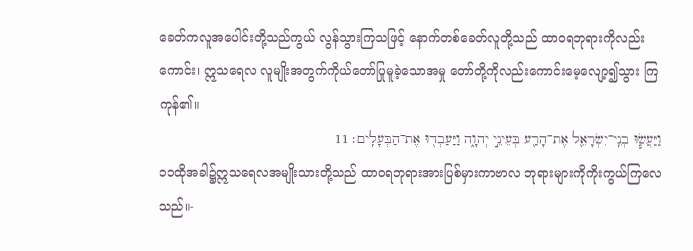ခေတ်ကလူအပေါင်းတို့သည်ကွယ် လွန်သွားကြသဖြင့် နောက်တစ်ခေတ်လူတို့သည် ထာဝရဘုရားကိုလည်းကောင်း၊ ဣသရေလ လူမျိုးအတွက်ကိုယ်တော်ပြုမူခဲ့သောအမှု တော်တို့ကိုလည်းကောင်းမေ့လျော့၍သွား ကြကုန်၏။
וַיַּעֲשׂ֧וּ בְנֵֽי־יִשְׂרָאֵ֛ל אֶת־הָרַ֖ע בְּעֵינֵ֣י יְהוָ֑ה וַיַּעַבְד֖וּ אֶת־הַבְּעָלִֽים׃ 11
၁၁ထိုအခါ၌ဣသရေလအမျိုးသားတို့သည် ထာဝရဘုရားအားပြစ်မှားကာဗာလ ဘုရားများကိုကိုးကွယ်ကြလေသည်။-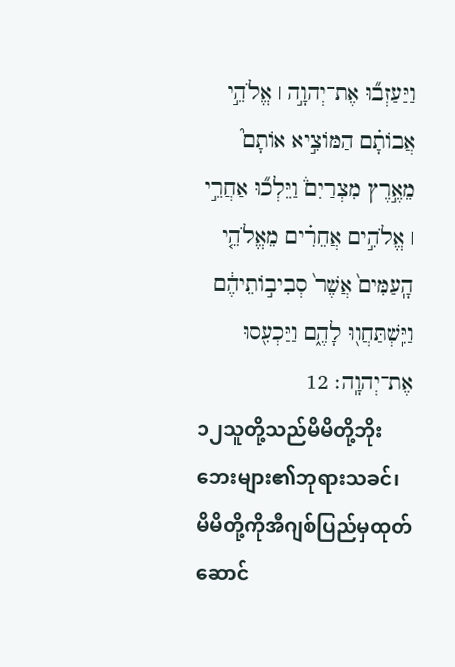וַיַּעַזְב֞וּ אֶת־יְהוָ֣ה ׀ אֱלֹהֵ֣י אֲבֹותָ֗ם הַמֹּוצִ֣יא אֹותָם֮ מֵאֶ֣רֶץ מִצְרַיִם֒ וַיֵּלְכ֞וּ אַחֲרֵ֣י ׀ אֱלֹהִ֣ים אֲחֵרִ֗ים מֵאֱלֹהֵ֤י הָֽעַמִּים֙ אֲשֶׁר֙ סְבִיבֹ֣ותֵיהֶ֔ם וַיִּֽשְׁתַּחֲו֖וּ לָהֶ֑ם וַיַּכְעִ֖סוּ אֶת־יְהוָֽה׃ 12
၁၂သူတို့သည်မိမိတို့ဘိုးဘေးများ၏ဘုရားသခင်၊ မိမိတို့ကိုအီဂျစ်ပြည်မှထုတ်ဆောင်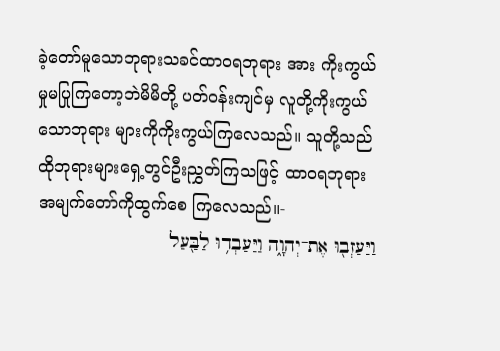ခဲ့တော်မူသောဘုရားသခင်ထာဝရဘုရား အား ကိုးကွယ်မှုမပြုကြတော့ဘဲမိမိတို့ ပတ်ဝန်းကျင်မှ လူတို့ကိုးကွယ်သောဘုရား များကိုကိုးကွယ်ကြလေသည်။ သူတို့သည် ထိုဘုရားများရှေ့တွင်ဦးညွှတ်ကြသဖြင့် ထာဝရဘုရားအမျက်တော်ကိုထွက်စေ ကြလေသည်။-
וַיַּעַזְב֖וּ אֶת־יְהוָ֑ה וַיַּעַבְד֥וּ לַבַּ֖עַל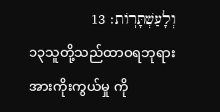וְלָעַשְׁתָּרֹֽות׃ 13
၁၃သူတို့သည်ထာဝရဘုရားအားကိုးကွယ်မှု ကို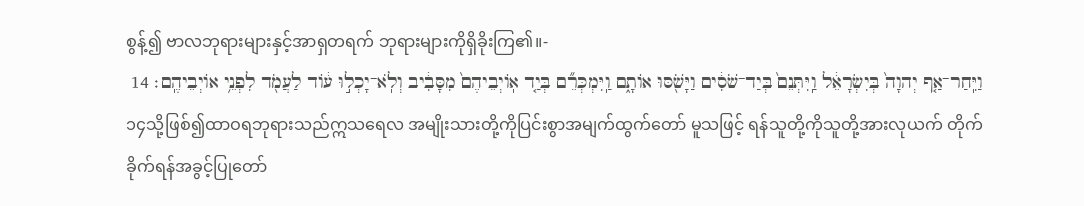စွန့်၍ ဗာလဘုရားများနှင့်အာရှတရက် ဘုရားများကိုရှိခိုးကြ၏။-
וַיִּֽחַר־אַ֤ף יְהוָה֙ בְּיִשְׂרָאֵ֔ל וַֽיִּתְּנֵם֙ בְּיַד־שֹׁסִ֔ים וַיָּשֹׁ֖סּוּ אֹותָ֑ם וַֽיִּמְכְּרֵ֞ם בְּיַ֤ד אֹֽויְבֵיהֶם֙ מִסָּבִ֔יב וְלֹֽא־יָכְל֣וּ עֹ֔וד לַעֲמֹ֖ד לִפְנֵ֥י אֹויְבֵיהֶֽם׃ 14
၁၄သို့ဖြစ်၍ထာဝရဘုရားသည်ဣသရေလ အမျိုးသားတို့ကိုပြင်းစွာအမျက်ထွက်တော် မူသဖြင့် ရန်သူတို့ကိုသူတို့အားလုယက် တိုက်ခိုက်ရန်အခွင့်ပြုတော်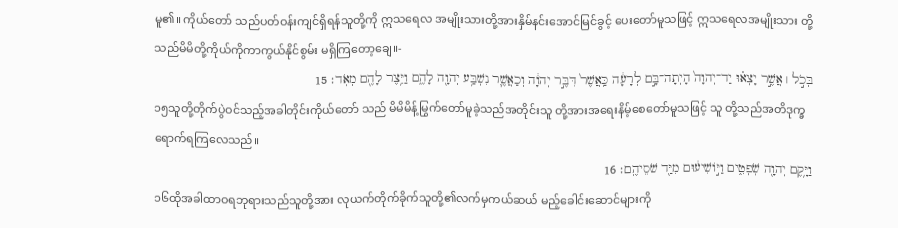မူ၏။ ကိုယ်တော် သည်ပတ်ဝန်းကျင်ရှိရန်သူတို့ကို ဣသရေလ အမျိုးသားတို့အားနှိမ်နင်းအောင်မြင်ခွင့် ပေးတော်မူသဖြင့် ဣသရေလအမျိုးသား တို့သည်မိမိတို့ကိုယ်ကိုကာကွယ်နိုင်စွမ်း မရှိကြတော့ချေ။-
בְּכֹ֣ל ׀ אֲשֶׁ֣ר יָצְא֗וּ יַד־יְהוָה֙ הָיְתָה־בָּ֣ם לְרָעָ֔ה כַּֽאֲשֶׁר֙ דִּבֶּ֣ר יְהוָ֔ה וְכַאֲשֶׁ֛ר נִשְׁבַּ֥ע יְהוָ֖ה לָהֶ֑ם וַיֵּ֥צֶר לָהֶ֖ם מְאֹֽד׃ 15
၁၅သူတို့တိုက်ပွဲဝင်သည့်အခါတိုင်းကိုယ်တော် သည် မိမိမိန့်မြွက်တော်မူခဲ့သည်အတိုင်းသူ တို့အားအရေးနိမ့်စေတော်မူသဖြင့် သူ တို့သည်အတိဒုက္ခရောက်ရကြလေသည်။
וַיָּ֥קֶם יְהוָ֖ה שֹֽׁפְטִ֑ים וַיֹּ֣ושִׁיע֔וּם מִיַּ֖ד שֹׁסֵיהֶֽם׃ 16
၁၆ထိုအခါထာဝရဘုရားသည်သူတို့အား လုယက်တိုက်ခိုက်သူတို့၏လက်မှကယ်ဆယ် မည့်ခေါင်းဆောင်များကို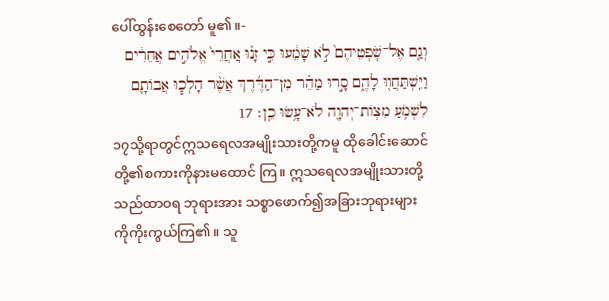ပေါ်ထွန်းစေတော် မူ၏။-
וְגַ֤ם אֶל־שֹֽׁפְטֵיהֶם֙ לֹ֣א שָׁמֵ֔עוּ כִּ֣י זָנ֗וּ אֽ͏ַחֲרֵי֙ אֱלֹהִ֣ים אֲחֵרִ֔ים וַיִּֽשְׁתַּחֲו֖וּ לָהֶ֑ם סָ֣רוּ מַהֵ֗ר מִן־הַדֶּ֜רֶךְ אֲשֶׁ֨ר הָלְכ֧וּ אֲבֹותָ֛ם לִשְׁמֹ֥עַ מִצְוֹת־יְהוָ֖ה לֹא־עָ֥שׂוּ כֵֽן׃ 17
၁၇သို့ရာတွင်ဣသရေလအမျိုးသားတို့ကမူ ထိုခေါင်းဆောင်တို့၏စကားကိုနားမထောင် ကြ။ ဣသရေလအမျိုးသားတို့သည်ထာဝရ ဘုရားအား သစ္စာဖောက်၍အခြားဘုရားများ ကိုကိုးကွယ်ကြ၏။ သူ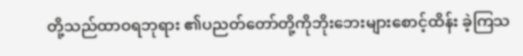တို့သည်ထာဝရဘုရား ၏ပညတ်တော်တို့ကိုဘိုးဘေးများစောင့်ထိန်း ခဲ့ကြသ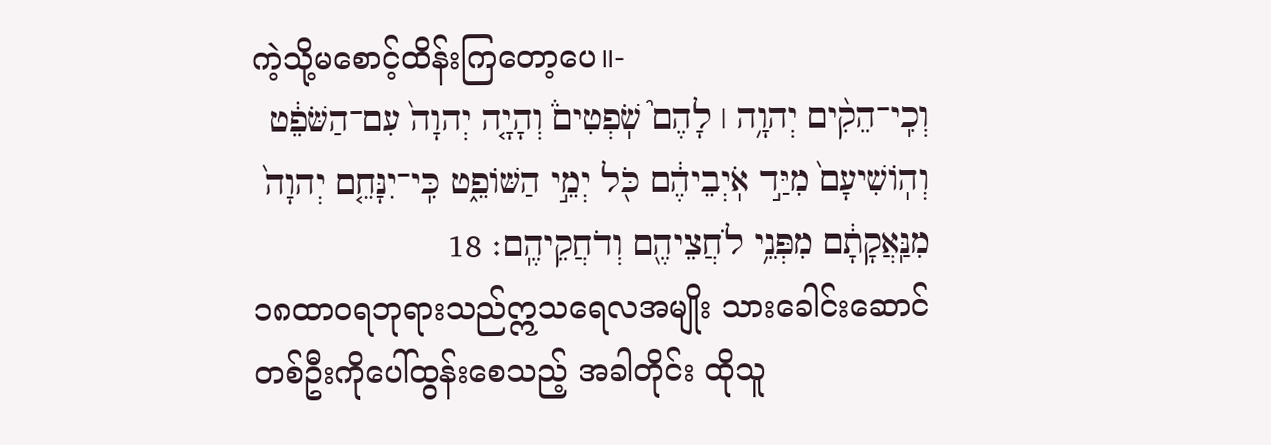ကဲ့သို့မစောင့်ထိန်းကြတော့ပေ။-
וְכִֽי־הֵקִ֨ים יְהוָ֥ה ׀ לָהֶם֮ שֹֽׁפְטִים֒ וְהָיָ֤ה יְהוָה֙ עִם־הַשֹּׁפֵ֔ט וְהֹֽושִׁיעָם֙ מִיַּ֣ד אֹֽיְבֵיהֶ֔ם כֹּ֖ל יְמֵ֣י הַשֹּׁופֵ֑ט כִּֽי־יִנָּחֵ֤ם יְהוָה֙ מִנַּֽאֲקָתָ֔ם מִפְּנֵ֥י לֹחֲצֵיהֶ֖ם וְדֹחֲקֵיהֶֽם׃ 18
၁၈ထာဝရဘုရားသည်ဣသရေလအမျိုး သားခေါင်းဆောင်တစ်ဦးကိုပေါ်ထွန်းစေသည့် အခါတိုင်း ထိုသူ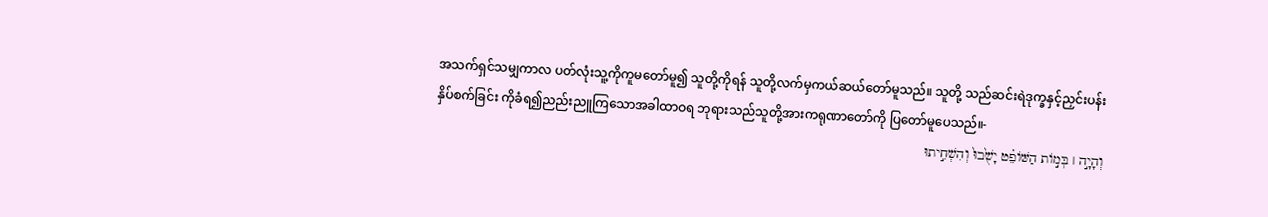အသက်ရှင်သမျှကာလ ပတ်လုံးသူ့ကိုကူမတော်မူ၍ သူတို့ကိုရန် သူတို့လက်မှကယ်ဆယ်တော်မူသည်။ သူတို့ သည်ဆင်းရဲဒုက္ခနှင့်ညှင်းပန်းနှိပ်စက်ခြင်း ကိုခံရ၍ညည်းညူကြသောအခါထာဝရ ဘုရားသည်သူတို့အားကရုဏာတော်ကို ပြတော်မူပေသည်။-
וְהָיָ֣ה ׀ בְּמֹ֣ות הַשֹּׁופֵ֗ט יָשֻׁ֙בוּ֙ וְהִשְׁחִ֣יתוּ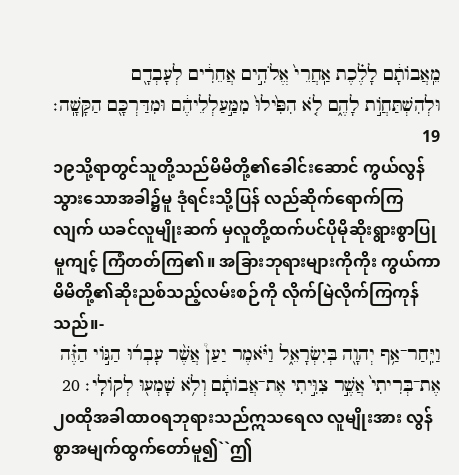מֵֽאֲבֹותָ֔ם לָלֶ֗כֶת אַֽחֲרֵי֙ אֱלֹהִ֣ים אֲחֵרִ֔ים לְעָבְדָ֖ם וּלְהִשְׁתַּחֲוֹ֣ת לָהֶ֑ם לֹ֤א הִפִּ֙ילוּ֙ מִמַּ֣עַלְלֵיהֶ֔ם וּמִדַּרְכָּ֖ם הַקָּשָֽׁה׃ 19
၁၉သို့ရာတွင်သူတို့သည်မိမိတို့၏ခေါင်းဆောင် ကွယ်လွန်သွားသောအခါ၌မူ ဒုံရင်းသို့ပြန် လည်ဆိုက်ရောက်ကြလျက် ယခင်လူမျိုးဆက် မှလူတို့ထက်ပင်ပိုမိုဆိုးရွားစွာပြုမူကျင့် ကြံတတ်ကြ၏။ အခြားဘုရားများကိုကိုး ကွယ်ကာ မိမိတို့၏ဆိုးညစ်သည့်လမ်းစဉ်ကို လိုက်မြဲလိုက်ကြကုန်သည်။-
וַיִּֽחַר־אַ֥ף יְהוָ֖ה בְּיִשְׂרָאֵ֑ל וַיֹּ֗אמֶר יַעַן֩ אֲשֶׁ֨ר עָבְר֜וּ הַגֹּ֣וי הַזֶּ֗ה אֶת־בְּרִיתִי֙ אֲשֶׁ֣ר צִוִּ֣יתִי אֶת־אֲבֹותָ֔ם וְלֹ֥א שָׁמְע֖וּ לְקֹולִֽי׃ 20
၂၀ထိုအခါထာဝရဘုရားသည်ဣသရေလ လူမျိုးအား လွန်စွာအမျက်ထွက်တော်မူ၍``ဤ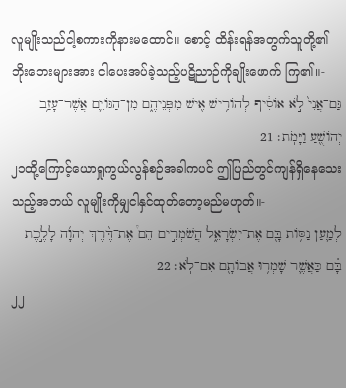လူမျိုးသည်ငါ့စကားကိုနားမထောင်။ စောင့် ထိန်းရန်အတွက်သူတို့၏ဘိုးဘေးများအား ငါပေးအပ်ခဲ့သည့်ပဋိညာဉ်ကိုချိုးဖောက် ကြ၏။-
גַּם־אֲנִי֙ לֹ֣א אֹוסִ֔יף לְהֹורִ֥ישׁ אִ֖ישׁ מִפְּנֵיהֶ֑ם מִן־הַגֹּויִ֛ם אֲשֶׁר־עָזַ֥ב יְהֹושֻׁ֖עַ וַיָּמֹֽת׃ 21
၂၁ထို့ကြောင့်ယောရှုကွယ်လွန်စဉ်အခါကပင် ဤပြည်တွင်ကျန်ရှိနေသေးသည့်အဘယ် လူမျိုးကိုမျှငါနှင်ထုတ်တော့မည်မဟုတ်။-
לְמַ֛עַן נַסֹּ֥ות בָּ֖ם אֶת־יִשְׂרָאֵ֑ל הֲשֹׁמְרִ֣ים הֵם֩ אֶת־דֶּ֨רֶךְ יְהוָ֜ה לָלֶ֣כֶת בָּ֗ם כַּאֲשֶׁ֛ר שָׁמְר֥וּ אֲבֹותָ֖ם אִם־לֹֽא׃ 22
၂၂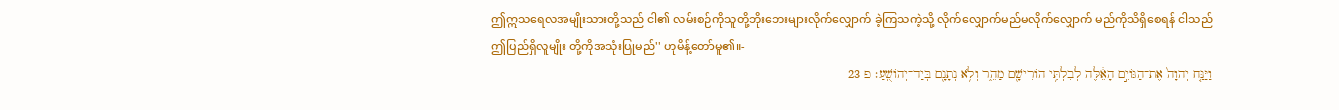ဤဣသရေလအမျိုးသားတို့သည် ငါ၏ လမ်းစဉ်ကိုသူတို့ဘိုးဘေးများလိုက်လျှောက် ခဲ့ကြသကဲ့သို့ လိုက်လျှောက်မည်မလိုက်လျှောက် မည်ကိုသိရှိစေရန် ငါသည်ဤပြည်ရှိလူမျိုး တို့ကိုအသုံးပြုမည်'' ဟုမိန့်တော်မူ၏။-
וַיַּנַּ֤ח יְהוָה֙ אֶת־הַגֹּויִ֣ם הָאֵ֔לֶּה לְבִלְתִּ֥י הֹורִישָׁ֖ם מַהֵ֑ר וְלֹ֥א נְתָנָ֖ם בְּיַד־יְהֹושֻֽׁעַ׃ פ 23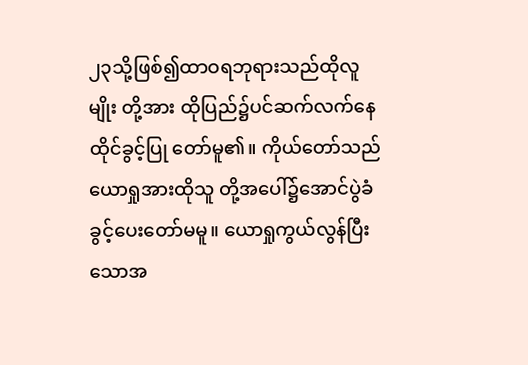၂၃သို့ဖြစ်၍ထာဝရဘုရားသည်ထိုလူမျိုး တို့အား ထိုပြည်၌ပင်ဆက်လက်နေထိုင်ခွင့်ပြု တော်မူ၏။ ကိုယ်တော်သည်ယောရှုအားထိုသူ တို့အပေါ်၌အောင်ပွဲခံခွင့်ပေးတော်မမူ။ ယောရှုကွယ်လွန်ပြီးသောအ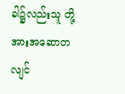ခါ၌လည်းသူ တို့အားအဆောတလျင်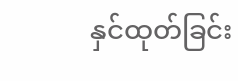နှင်ထုတ်ခြင်း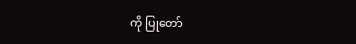ကို ပြုတော်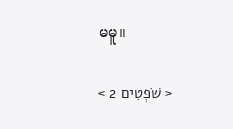မမူ။

< שֹׁפְטִים 2 >